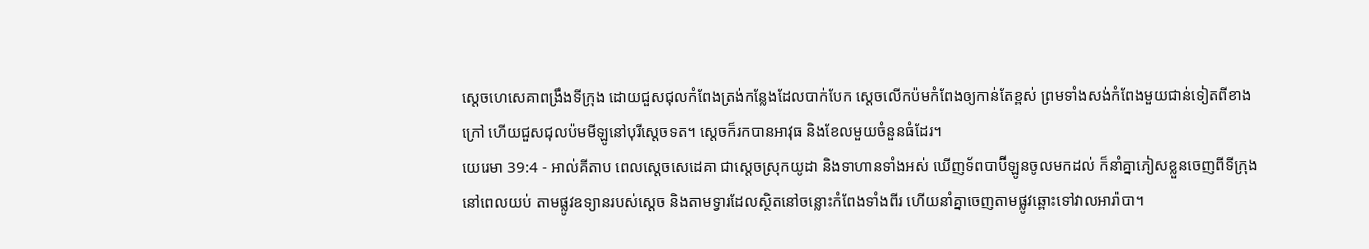ស្តេចហេសេគាពង្រឹងទីក្រុង ដោយជួសជុលកំពែងត្រង់កន្លែងដែលបាក់បែក ស្តេចលើកប៉មកំពែងឲ្យកាន់តែខ្ពស់ ព្រមទាំងសង់កំពែងមួយជាន់ទៀតពីខាងក្រៅ ហើយជួសជុលប៉មមីឡូនៅបុរីស្តេចទត។ ស្តេចក៏រកបានអាវុធ និងខែលមួយចំនួនធំដែរ។
យេរេមា 39:4 - អាល់គីតាប ពេលស្តេចសេដេគា ជាស្ដេចស្រុកយូដា និងទាហានទាំងអស់ ឃើញទ័ពបាប៊ីឡូនចូលមកដល់ ក៏នាំគ្នាភៀសខ្លួនចេញពីទីក្រុងនៅពេលយប់ តាមផ្លូវឧទ្យានរបស់ស្ដេច និងតាមទ្វារដែលស្ថិតនៅចន្លោះកំពែងទាំងពីរ ហើយនាំគ្នាចេញតាមផ្លូវឆ្ពោះទៅវាលអារ៉ាបា។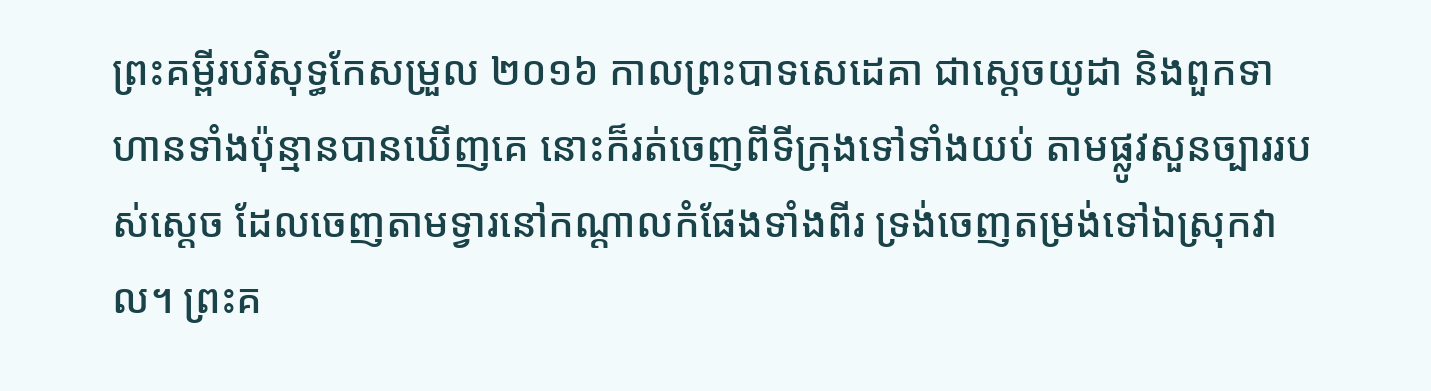ព្រះគម្ពីរបរិសុទ្ធកែសម្រួល ២០១៦ កាលព្រះបាទសេដេគា ជាស្តេចយូដា និងពួកទាហានទាំងប៉ុន្មានបានឃើញគេ នោះក៏រត់ចេញពីទីក្រុងទៅទាំងយប់ តាមផ្លូវសួនច្បាររបស់ស្តេច ដែលចេញតាមទ្វារនៅកណ្ដាលកំផែងទាំងពីរ ទ្រង់ចេញតម្រង់ទៅឯស្រុកវាល។ ព្រះគ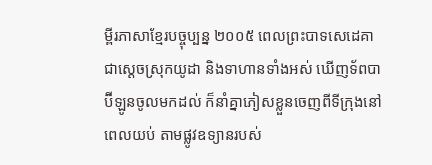ម្ពីរភាសាខ្មែរបច្ចុប្បន្ន ២០០៥ ពេលព្រះបាទសេដេគា ជាស្ដេចស្រុកយូដា និងទាហានទាំងអស់ ឃើញទ័ពបាប៊ីឡូនចូលមកដល់ ក៏នាំគ្នាភៀសខ្លួនចេញពីទីក្រុងនៅពេលយប់ តាមផ្លូវឧទ្យានរបស់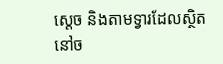ស្ដេច និងតាមទ្វារដែលស្ថិតនៅច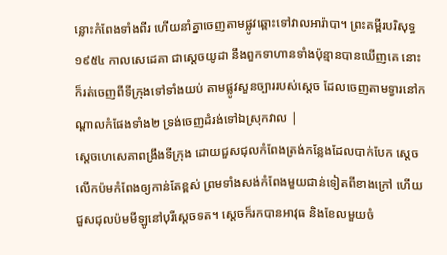ន្លោះកំពែងទាំងពីរ ហើយនាំគ្នាចេញតាមផ្លូវឆ្ពោះទៅវាលអារ៉ាបា។ ព្រះគម្ពីរបរិសុទ្ធ ១៩៥៤ កាលសេដេគា ជាស្តេចយូដា នឹងពួកទាហានទាំងប៉ុន្មានបានឃើញគេ នោះក៏រត់ចេញពីទីក្រុងទៅទាំងយប់ តាមផ្លូវសួនច្បាររបស់ស្តេច ដែលចេញតាមទ្វារនៅកណ្តាលកំផែងទាំង២ ទ្រង់ចេញដំរង់ទៅឯស្រុកវាល |
ស្តេចហេសេគាពង្រឹងទីក្រុង ដោយជួសជុលកំពែងត្រង់កន្លែងដែលបាក់បែក ស្តេចលើកប៉មកំពែងឲ្យកាន់តែខ្ពស់ ព្រមទាំងសង់កំពែងមួយជាន់ទៀតពីខាងក្រៅ ហើយជួសជុលប៉មមីឡូនៅបុរីស្តេចទត។ ស្តេចក៏រកបានអាវុធ និងខែលមួយចំ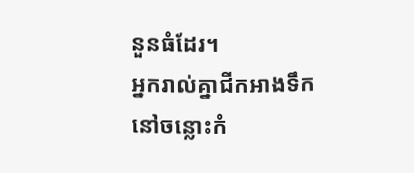នួនធំដែរ។
អ្នករាល់គ្នាជីកអាងទឹក នៅចន្លោះកំ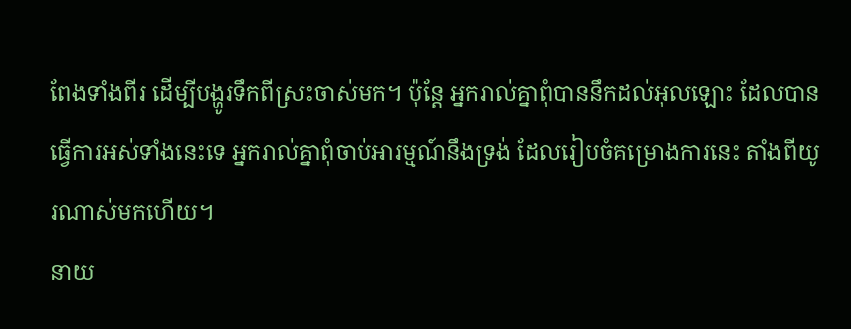ពែងទាំងពីរ ដើម្បីបង្ហូរទឹកពីស្រះចាស់មក។ ប៉ុន្តែ អ្នករាល់គ្នាពុំបាននឹកដល់អុលឡោះ ដែលបានធ្វើការអស់ទាំងនេះទេ អ្នករាល់គ្នាពុំចាប់អារម្មណ៍នឹងទ្រង់ ដែលរៀបចំគម្រោងការនេះ តាំងពីយូរណាស់មកហើយ។
នាយ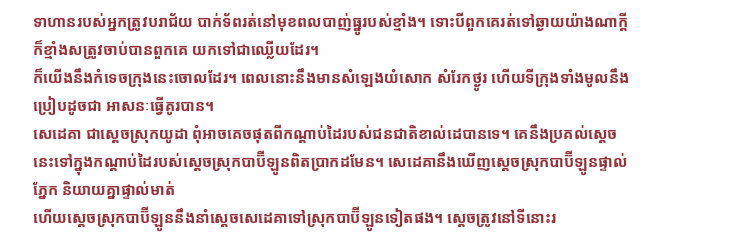ទាហានរបស់អ្នកត្រូវបរាជ័យ បាក់ទ័ពរត់នៅមុខពលបាញ់ធ្នូរបស់ខ្មាំង។ ទោះបីពួកគេរត់ទៅឆ្ងាយយ៉ាងណាក្ដី ក៏ខ្មាំងសត្រូវចាប់បានពួកគេ យកទៅជាឈ្លើយដែរ។
ក៏យើងនឹងកំទេចក្រុងនេះចោលដែរ។ ពេលនោះនឹងមានសំឡេងយំសោក សំរែកថ្ងូរ ហើយទីក្រុងទាំងមូលនឹងប្រៀបដូចជា អាសនៈធ្វើគូរបាន។
សេដេគា ជាស្ដេចស្រុកយូដា ពុំអាចគេចផុតពីកណ្ដាប់ដៃរបស់ជនជាតិខាល់ដេបានទេ។ គេនឹងប្រគល់ស្ដេចនេះទៅក្នុងកណ្ដាប់ដៃរបស់ស្ដេចស្រុកបាប៊ីឡូនពិតប្រាកដមែន។ សេដេគានឹងឃើញស្ដេចស្រុកបាប៊ីឡូនផ្ទាល់ភ្នែក និយាយគ្នាផ្ទាល់មាត់
ហើយស្ដេចស្រុកបាប៊ីឡូននឹងនាំស្ដេចសេដេគាទៅស្រុកបាប៊ីឡូនទៀតផង។ ស្ដេចត្រូវនៅទីនោះរ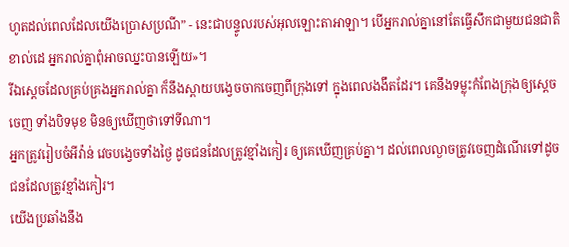ហូតដល់ពេលដែលយើងប្រោសប្រណី” - នេះជាបន្ទូលរបស់អុលឡោះតាអាឡា។ បើអ្នករាល់គ្នានៅតែធ្វើសឹកជាមួយជនជាតិខាល់ដេ អ្នករាល់គ្នាពុំអាចឈ្នះបានឡើយ»។
រីឯស្ដេចដែលគ្រប់គ្រងអ្នករាល់គ្នា ក៏នឹងស្ពាយបង្វេចចាកចេញពីក្រុងទៅ ក្នុងពេលងងឹតដែរ។ គេនឹងទម្លុះកំពែងក្រុងឲ្យស្ដេចចេញ ទាំងបិទមុខ មិនឲ្យឃើញថាទៅទីណា។
អ្នកត្រូវរៀបចំអីវ៉ាន់ វេចបង្វេចទាំងថ្ងៃ ដូចជនដែលត្រូវខ្មាំងកៀរ ឲ្យគេឃើញគ្រប់គ្នា។ ដល់ពេលល្ងាចត្រូវចេញដំណើរទៅដូចជនដែលត្រូវខ្មាំងកៀរ។
យើងប្រឆាំងនឹង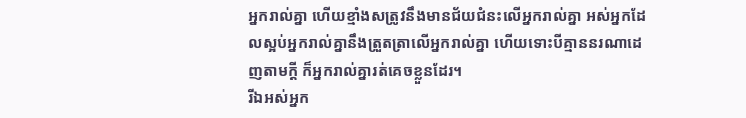អ្នករាល់គ្នា ហើយខ្មាំងសត្រូវនឹងមានជ័យជំនះលើអ្នករាល់គ្នា អស់អ្នកដែលស្អប់អ្នករាល់គ្នានឹងត្រួតត្រាលើអ្នករាល់គ្នា ហើយទោះបីគ្មាននរណាដេញតាមក្តី ក៏អ្នករាល់គ្នារត់គេចខ្លួនដែរ។
រីឯអស់អ្នក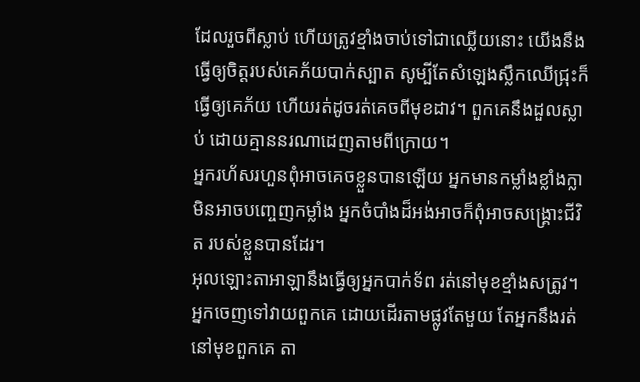ដែលរួចពីស្លាប់ ហើយត្រូវខ្មាំងចាប់ទៅជាឈ្លើយនោះ យើងនឹងធ្វើឲ្យចិត្តរបស់គេភ័យបាក់ស្បាត សូម្បីតែសំឡេងស្លឹកឈើជ្រុះក៏ធ្វើឲ្យគេភ័យ ហើយរត់ដូចរត់គេចពីមុខដាវ។ ពួកគេនឹងដួលស្លាប់ ដោយគ្មាននរណាដេញតាមពីក្រោយ។
អ្នករហ័សរហួនពុំអាចគេចខ្លួនបានឡើយ អ្នកមានកម្លាំងខ្លាំងក្លាមិនអាចបញ្ចេញកម្លាំង អ្នកចំបាំងដ៏អង់អាចក៏ពុំអាចសង្គ្រោះជីវិត របស់ខ្លួនបានដែរ។
អុលឡោះតាអាឡានឹងធ្វើឲ្យអ្នកបាក់ទ័ព រត់នៅមុខខ្មាំងសត្រូវ។ អ្នកចេញទៅវាយពួកគេ ដោយដើរតាមផ្លូវតែមួយ តែអ្នកនឹងរត់នៅមុខពួកគេ តា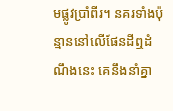មផ្លូវប្រាំពីរ។ នគរទាំងប៉ុន្មាននៅលើផែនដីឮដំណឹងនេះ គេនឹងនាំគ្នា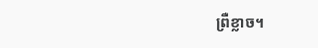ព្រឺខ្លាច។